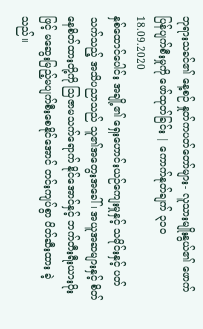ဘုရားသခင်၏ နေ့စဉ် နှုတ်ကပတ်တော်များ- လူသားမျိုးနွယ်၏ ဖောက်ပြန်ပျက်စီးမှုကို ဖော်ထုတ်ခြင်း | ကောက်နုတ်ချက် ၃၁၀
18.09.2020
နှစ်ထောင်ပေါင်း အချို့၏ ရှေးဟောင်းယဉ်ကျေးမှုနှင့် သမိုင်းနှင့် ပတ်သက်သည့် အသိပညာသည် သူ၏အတွေးအခေါ်၊ အယူအဆများနှင့် စိတ်နေစိတ်ထားတို့ကို သြဇာမသက်ရောက် နိုင်အောင်နှင့် ဘက်တီးရီးယားပိုးဖြင့် မဆွေးမြည့်မပျက်စီးစေနိုင်အောင် တင်းကျပ်စွာ ပိတ်ဆီးထား ခဲ့သည်။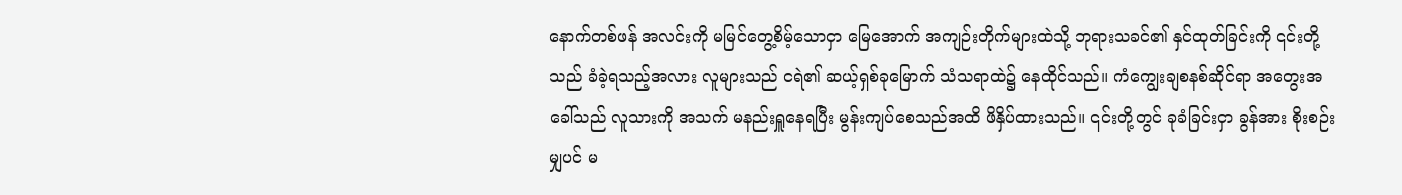နောက်တစ်ဖန် အလင်းကို မမြင်တွေ့စိမ့်သောငှာ မြေအောက် အကျဉ်းတိုက်များထဲသို့ ဘုရားသခင်၏ နှင်ထုတ်ခြင်းကို ၎င်းတို့သည် ခံခဲ့ရသည့်အလား လူများသည် ငရဲ၏ ဆယ့်ရှစ်ခုမြောက် သံသရာထဲ၌ နေထိုင်သည်။ ကံကျွေးချစနစ်ဆိုင်ရာ အတွေးအခေါ်သည် လူသားကို အသက် မနည်းရှူနေရပြီး မွန်းကျပ်စေသည်အထိ ဖိနှိပ်ထားသည်။ ၎င်းတို့တွင် ခုခံခြင်းငှာ ခွန်အား စိုးစဉ်းမျှပင် မ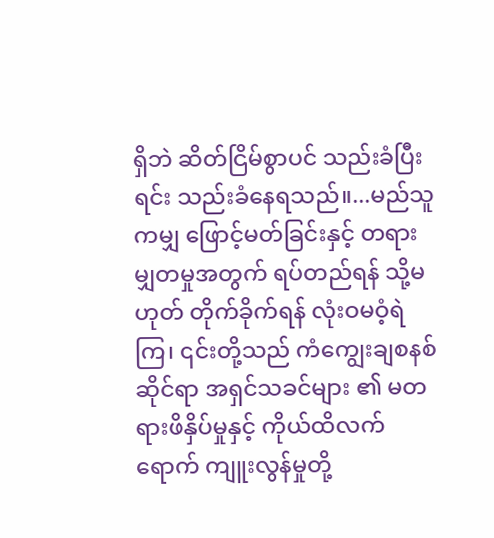ရှိဘဲ ဆိတ်ငြိမ်စွာပင် သည်းခံပြီးရင်း သည်းခံနေရသည်။...မည်သူကမျှ ဖြောင့်မတ်ခြင်းနှင့် တရားမျှတမှုအတွက် ရပ်တည်ရန် သို့မဟုတ် တိုက်ခိုက်ရန် လုံးဝမဝံ့ရဲကြ၊ ၎င်းတို့သည် ကံကျွေးချစနစ်ဆိုင်ရာ အရှင်သခင်များ ၏ မတရားဖိနှိပ်မှုနှင့် ကိုယ်ထိလက်ရောက် ကျူးလွန်မှုတို့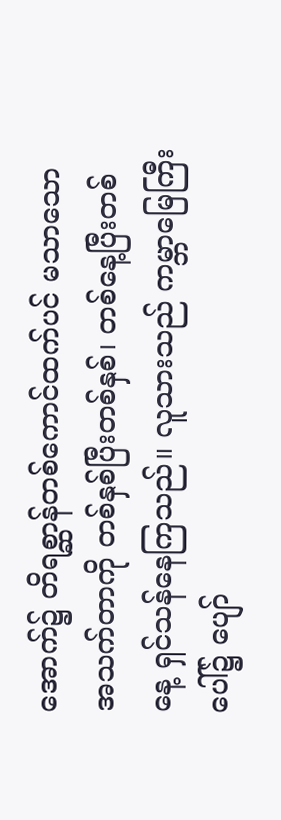အောက်၌ တိရစ္ဆာန်တစ်ကောင်ထက်ပင် မသာသော အသက်တာကို တစ်နှစ်ပြီးတစ်နှစ်၊ တစ်နေ့ပြီးတစ်နေ့ ရှင်သန်နေကြသည်။ လူသားသည် ကမ္ဘာမြေကြီးပေါ်၌ ပျော်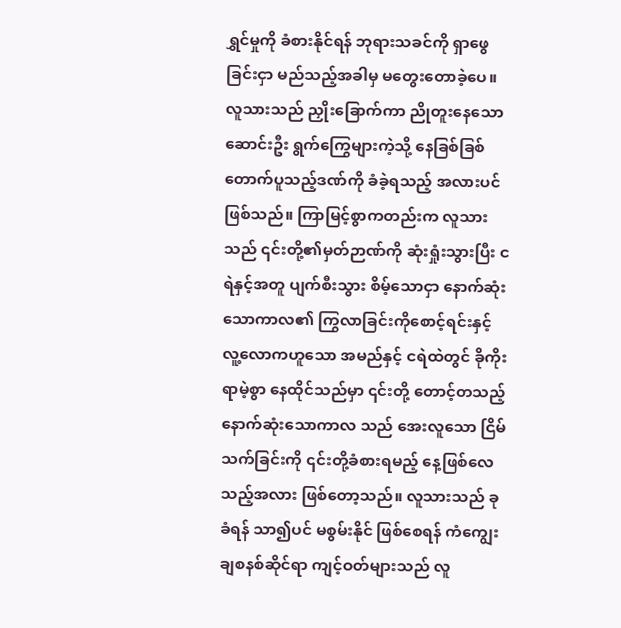ရွှင်မှုကို ခံစားနိုင်ရန် ဘုရားသခင်ကို ရှာဖွေခြင်းငှာ မည်သည့်အခါမှ မတွေးတောခဲ့ပေ။ လူသားသည် ညှိုးခြောက်ကာ ညိုတူးနေသော ဆောင်းဦး ရွက်ကြွေများကဲ့သို့ နေခြစ်ခြစ်တောက်ပူသည့်ဒဏ်ကို ခံခဲ့ရသည့် အလားပင်ဖြစ်သည်။ ကြာမြင့်စွာကတည်းက လူသားသည် ၎င်းတို့၏မှတ်ဉာဏ်ကို ဆုံးရှုံးသွားပြီး ငရဲနှင့်အတူ ပျက်စီးသွား စိမ့်သောငှာ နောက်ဆုံးသောကာလ၏ ကြွလာခြင်းကိုစောင့်ရင်းနှင့် လူ့လောကဟူသော အမည်နှင့် ငရဲထဲတွင် ခိုကိုးရာမဲ့စွာ နေထိုင်သည်မှာ ၎င်းတို့ တောင့်တသည့် နောက်ဆုံးသောကာလ သည် အေးလူသော ငြိမ်သက်ခြင်းကို ၎င်းတို့ခံစားရမည့် နေ့ဖြစ်လေသည့်အလား ဖြစ်တော့သည်။ လူသားသည် ခုခံရန် သာ၍ပင် မစွမ်းနိုင် ဖြစ်စေရန် ကံကျွေးချစနစ်ဆိုင်ရာ ကျင့်ဝတ်များသည် လူ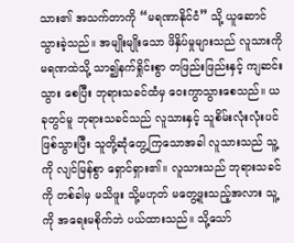သား၏ အသက်တာကို “မရဏာနိုင်ငံ” သို့ ယူဆောင်သွားခဲ့သည်။ အမျိုးမျိုးသော ဖိနှိပ်မှုများသည် လူသားကို မရဏထဲသို့ သာ၍နက်ရှိုင်းစွာ တဖြည်းဖြည်းနှင့် ကျဆင်းသွား စေပြီး ဘုရားသခင်ထံမှ ဝေးကွာသွားစေသည်။ ယခုတွင်မူ ဘုရားသခင်သည် လူသားနှင့် သူစိမ်းလုံးလုံးပင် ဖြစ်သွားပြီး သူတို့ဆုံတွေ့ကြသောအခါ လူသားသည် သူ့ကို လျင်မြန်စွာ ရှောင်ရှား၏။ လူသားသည် ဘုရားသခင်ကို တစ်ခါမှ မသိဖူး သို့မဟုတ် မတွေ့ဖူးသည့်အလား သူ့ကို အရေးမစိုက်ဘဲ ပယ်ထားသည်။ သို့သော်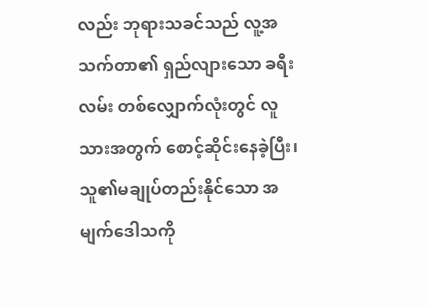လည်း ဘုရားသခင်သည် လူ့အသက်တာ၏ ရှည်လျားသော ခရီးလမ်း တစ်လျှောက်လုံးတွင် လူသားအတွက် စောင့်ဆိုင်းနေခဲ့ပြီး၊ သူ၏မချုပ်တည်းနိုင်သော အမျက်ဒေါသကို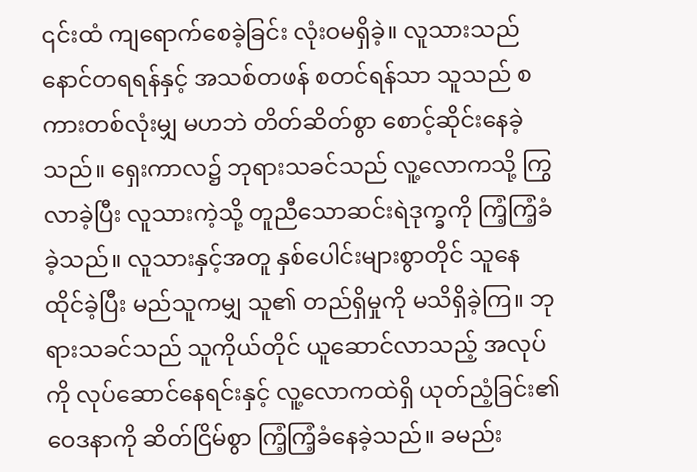၎င်းထံ ကျရောက်စေခဲ့ခြင်း လုံးဝမရှိခဲ့။ လူသားသည် နောင်တရရန်နှင့် အသစ်တဖန် စတင်ရန်သာ သူသည် စကားတစ်လုံးမျှ မဟဘဲ တိတ်ဆိတ်စွာ စောင့်ဆိုင်းနေခဲ့သည်။ ရှေးကာလ၌ ဘုရားသခင်သည် လူ့လောကသို့ ကြွလာခဲ့ပြီး လူသားကဲ့သို့ တူညီသောဆင်းရဲဒုက္ခကို ကြံ့ကြံ့ခံခဲ့သည်။ လူသားနှင့်အတူ နှစ်ပေါင်းများစွာတိုင် သူနေထိုင်ခဲ့ပြီး မည်သူကမျှ သူ၏ တည်ရှိမှုကို မသိရှိခဲ့ကြ။ ဘုရားသခင်သည် သူကိုယ်တိုင် ယူဆောင်လာသည့် အလုပ်ကို လုပ်ဆောင်နေရင်းနှင့် လူ့လောကထဲရှိ ယုတ်ညံ့ခြင်း၏ ဝေဒနာကို ဆိတ်ငြိမ်စွာ ကြံ့ကြံ့ခံနေခဲ့သည်။ ခမည်း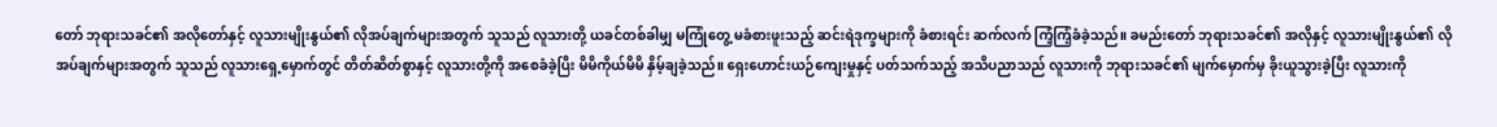တော် ဘုရားသခင်၏ အလိုတော်နှင့် လူသားမျိုးနွယ်၏ လိုအပ်ချက်များအတွက် သူသည် လူသားတို့ ယခင်တစ်ခါမျှ မကြုံတွေ့ မခံစားဖူးသည့် ဆင်းရဲဒုက္ခများကို ခံစားရင်း ဆက်လက် ကြံ့ကြံ့ခံခဲ့သည်။ ခမည်းတော် ဘုရားသခင်၏ အလိုနှင့် လူသားမျိုးနွယ်၏ လိုအပ်ချက်များအတွက် သူသည် လူသားရှေ့မှောက်တွင် တိတ်ဆိတ်စွာနှင့် လူသားတို့ကို အစေခံခဲ့ပြီး မိမိကိုယ်မိမိ နှိမ့်ချခဲ့သည်။ ရှေးဟောင်းယဉ်ကျေးမှုနှင့် ပတ်သက်သည့် အသိပညာသည် လူသားကို ဘုရားသခင်၏ မျက်မှောက်မှ ခိုးယူသွားခဲ့ပြီး လူသားကို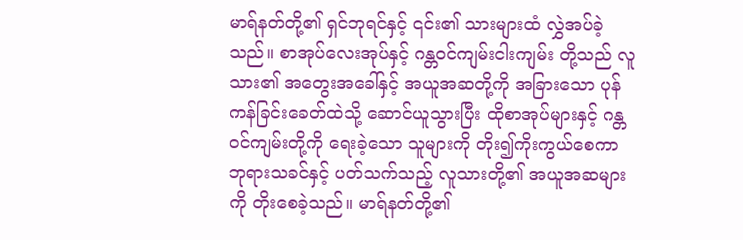မာရ်နတ်တို့၏ ရှင်ဘုရင်နှင့် ၎င်း၏ သားများထံ လွှဲအပ်ခဲ့သည်။ စာအုပ်လေးအုပ်နှင့် ဂန္တဝင်ကျမ်းငါးကျမ်း တို့သည် လူသား၏ အတွေးအခေါ်နှင့် အယူအဆတို့ကို အခြားသော ပုန်ကန်ခြင်းခေတ်ထဲသို့ ဆောင်ယူသွားပြီး ထိုစာအုပ်များနှင့် ဂန္တဝင်ကျမ်းတို့ကို ရေးခဲ့သော သူများကို တိုး၍ကိုးကွယ်စေကာ ဘုရားသခင်နှင့် ပတ်သက်သည့် လူသားတို့၏ အယူအဆများကို တိုးစေခဲ့သည်။ မာရ်နတ်တို့၏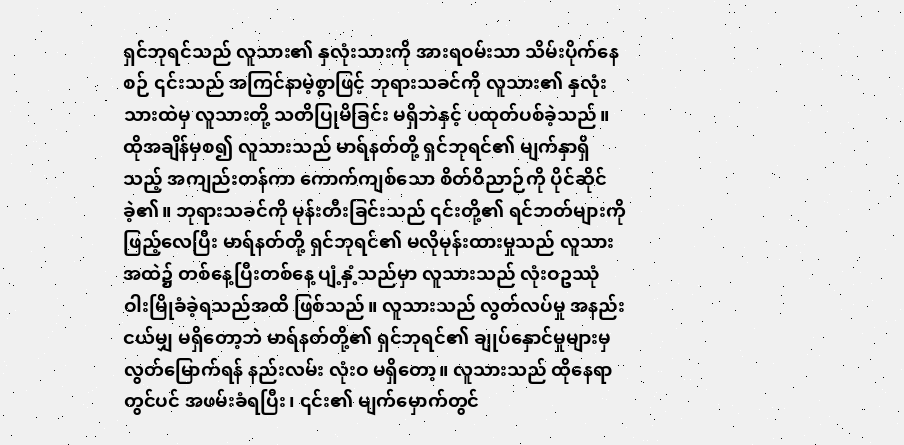ရှင်ဘုရင်သည် လူသား၏ နှလုံးသားကို အားရဝမ်းသာ သိမ်းပိုက်နေစဉ် ၎င်းသည် အကြင်နာမဲ့စွာဖြင့် ဘုရားသခင်ကို လူသား၏ နှလုံးသားထဲမှ လူသားတို့ သတိပြုမိခြင်း မရှိဘဲနှင့် ပထုတ်ပစ်ခဲ့သည်။ ထိုအချိန်မှစ၍ လူသားသည် မာရ်နတ်တို့ ရှင်ဘုရင်၏ မျက်နှာရှိသည့် အကျည်းတန်ကာ ကောက်ကျစ်သော စိတ်ဝိညာဉ်ကို ပိုင်ဆိုင်ခဲ့၏။ ဘုရားသခင်ကို မုန်းတီးခြင်းသည် ၎င်းတို့၏ ရင်ဘတ်များကို ဖြည့်လေပြီး မာရ်နတ်တို့ ရှင်ဘုရင်၏ မလိုမုန်းထားမှုသည် လူသားအထဲ၌ တစ်နေ့ပြီးတစ်နေ့ ပျံ့နှံ့သည်မှာ လူသားသည် လုံးဝဥဿုံ ဝါးမြိုခံခဲ့ရသည်အထိ ဖြစ်သည်။ လူသားသည် လွတ်လပ်မှု အနည်းငယ်မျှ မရှိတော့ဘဲ မာရ်နတ်တို့၏ ရှင်ဘုရင်၏ ချုပ်နှောင်မှုများမှ လွတ်မြောက်ရန် နည်းလမ်း လုံးဝ မရှိတော့။ လူသားသည် ထိုနေရာတွင်ပင် အဖမ်းခံရပြီး၊ ၎င်း၏ မျက်မှောက်တွင်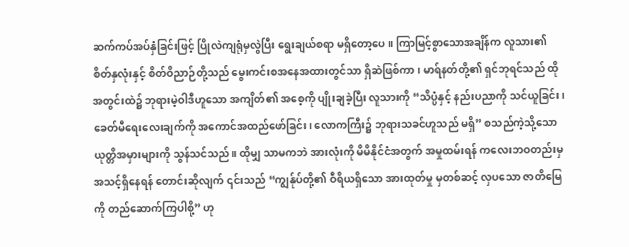ဆက်ကပ်အပ်နှံခြင်းဖြင့် ပြိုလဲကျရုံမှလွဲပြီး ရွေးချယ်စရာ မရှိတော့ပေ။ ကြာမြင့်စွာသောအချိန်က လူသား၏ စိတ်နှလုံးနှင့် စိတ်ဝိညာဉ်တို့သည် မွေးကင်းစအနေအထားတွင်သာ ရှိဆဲဖြစ်ကာ၊ မာရ်နတ်တို့၏ ရှင်ဘုရင်သည် ထိုအတွင်းထဲ၌ ဘုရားမဲ့ဝါဒီဟူသော အကျိတ်၏ အစေ့ကို ပျိုးချခဲ့ပြီး လူသားကို “သိပ္ပံနှင့် နည်းပညာကို သင်ယူခြင်း၊ ခေတ်မီရေးလေးချက်ကို အကောင်အထည်ဖော်ခြင်း၊ လောကကြီး၌ ဘုရားသခင်ဟူသည် မရှိ” စသည်ကဲ့သို့သော ယုတ္တိအမှားများကို သွန်သင်သည်။ ထိုမျှ သာမကဘဲ အားလုံးကို မိမိနိုင်ငံအတွက် အမှုထမ်းရန် ကလေးဘဝတည်းမှ အသင့်ရှိနေရန် တောင်းဆိုလျက် ၎င်းသည် “ကျွန်ုပ်တို့၏ ဝီရိယရှိသော အားထုတ်မှု မှတစ်ဆင့် လှပသော ဇာတိမြေကို တည်ဆောက်ကြပါစို့” ဟု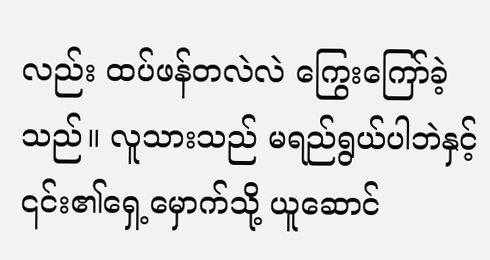လည်း ထပ်ဖန်တလဲလဲ ကြွေးကြော်ခဲ့သည်။ လူသားသည် မရည်ရွယ်ပါဘဲနှင့် ၎င်း၏ရှေ့မှောက်သို့ ယူဆောင်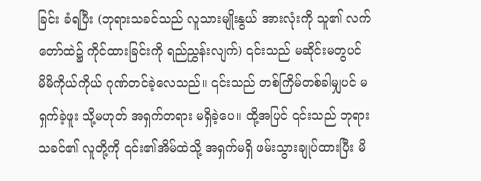ခြင်း ခံရပြီး (ဘုရားသခင်သည် လူသားမျိုးနွယ် အားလုံးကို သူ၏ လက်တော်ထဲ၌ ကိုင်ထားခြင်းကို ရည်ညွှန်းလျက်) ၎င်းသည် မဆိုင်းမတွပင် မိမိကိုယ်ကိုယ် ဂုဏ်တင်ခဲ့လေသည်။ ၎င်းသည် တစ်ကြိမ်တစ်ခါမျှပင် မရှက်ခဲ့ဖူး သို့မဟုတ် အရှက်တရား မရှိခဲ့ပေ။ ထို့အပြင် ၎င်းသည် ဘုရားသခင်၏ လူတို့ကို ၎င်း၏အိမ်ထဲသို့ အရှက်မရှိ ဖမ်းသွားချုပ်ထားပြီး မိ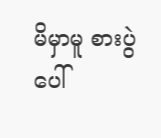မိမှာမူ စားပွဲပေါ်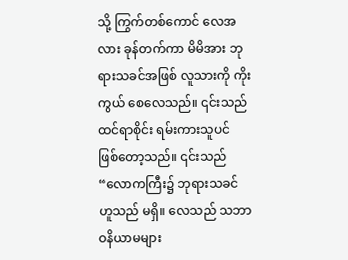သို့ ကြွက်တစ်ကောင် လေအလား ခုန်တက်ကာ မိမိအား ဘုရားသခင်အဖြစ် လူသားကို ကိုးကွယ် စေလေသည်။ ၎င်းသည် ထင်ရာစိုင်း ရမ်းကားသူပင် ဖြစ်တော့သည်။ ၎င်းသည် “လောကကြီး၌ ဘုရားသခင် ဟူသည် မရှိ။ လေသည် သဘာဝနိယာမများ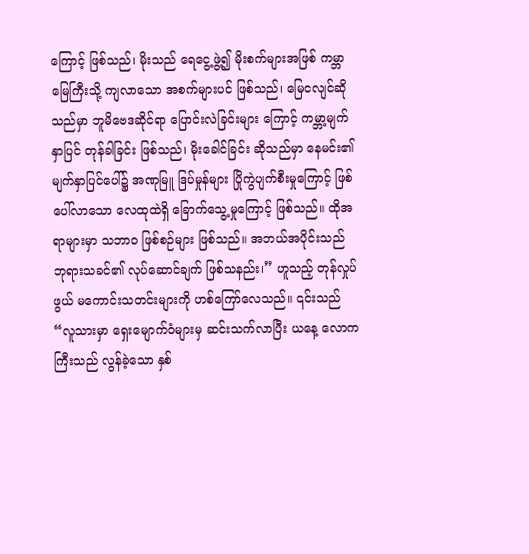ကြောင့် ဖြစ်သည်၊ မိုးသည် ရေငွေ့ဖွဲ့၍ မိုးစက်များအဖြစ် ကမ္ဘာမြေကြီးသို့ ကျလာသော အစက်များပင် ဖြစ်သည်၊ မြေငလျင်ဆိုသည်မှာ ဘူမိဗေဒဆိုင်ရာ ပြောင်းလဲခြင်းများ ကြောင့် ကမ္ဘာ့မျက်နှာပြင် တုန်ခါခြင်း ဖြစ်သည်၊ မိုးခေါင်ခြင်း ဆိုသည်မှာ နေမင်း၏ မျက်နှာပြင်ပေါ်၌ အဏုမြူ ဒြပ်မှုန်များ ပြိုကွဲပျက်စီးမှုကြောင့် ဖြစ်ပေါ်လာသော လေထုထဲရှိ ခြောက်သွေ့မှုကြောင့် ဖြစ်သည်။ ထိုအရာများမှာ သဘာဝ ဖြစ်စဉ်များ ဖြစ်သည်။ အဘယ်အပိုင်းသည် ဘုရားသခင်၏ လုပ်ဆောင်ချက် ဖြစ်သနည်း၊” ဟူသည့် တုန်လှုပ်ဖွယ် မကောင်းသတင်းများကို ဟစ်ကြော်လေသည်။ ၎င်းသည် “လူသားမှာ ရှေးမျောက်ဝံများမှ ဆင်းသက်လာပြီး ယနေ့ လောကကြီးသည် လွန်ခဲ့သော နှစ်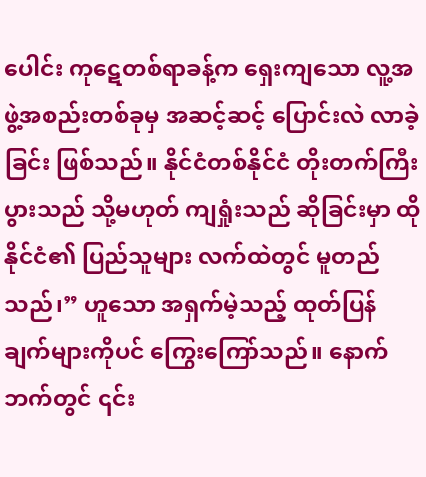ပေါင်း ကုဋေတစ်ရာခန့်က ရှေးကျသော လူ့အဖွဲ့အစည်းတစ်ခုမှ အဆင့်ဆင့် ပြောင်းလဲ လာခဲ့ခြင်း ဖြစ်သည်။ နိုင်ငံတစ်နိုင်ငံ တိုးတက်ကြီးပွားသည် သို့မဟုတ် ကျရှုံးသည် ဆိုခြင်းမှာ ထိုနိုင်ငံ၏ ပြည်သူများ လက်ထဲတွင် မူတည်သည်၊” ဟူသော အရှက်မဲ့သည့် ထုတ်ပြန်ချက်များကိုပင် ကြွေးကြော်သည်။ နောက်ဘက်တွင် ၎င်း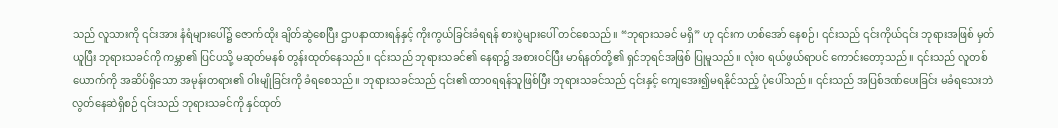သည် လူသားကို ၎င်းအား နံရံများပေါ်၌ ဇောက်ထိုး ချိတ်ဆွဲစေပြီး ဌာပနာထားရန်နှင့် ကိုးကွယ်ခြင်းခံရရန် စားပွဲများပေါ် တင်စေသည်။ “ဘုရားသခင် မရှိ” ဟု ၎င်းက ဟစ်အော် နေစဉ်၊ ၎င်းသည် ၎င်းကိုယ်၎င်း ဘုရားအဖြစ် မှတ်ယူပြီး ဘုရားသခင်ကို ကမ္ဘာ၏ ပြင်ပသို့ မဆုတ်မနစ် တွန်းထုတ်နေသည်။ ၎င်းသည် ဘုရားသခင်၏ နေရာ၌ အစားဝင်ပြီး မာရ်နတ်တို့၏ ရှင်ဘုရင်အဖြစ် ပြုမူသည်။ လုံးဝ ရယ်ဖွယ်ရာပင် ကောင်းတော့သည်။ ၎င်းသည် လူတစ်ယောက်ကို အဆိပ်ရှိသော အမုန်းတရား၏ ဝါးမျိုခြင်းကို ခံရစေသည်။ ဘုရားသခင်သည် ၎င်း၏ ထာ၀ရရန်သူဖြစ်ပြီး ဘုရားသခင်သည် ၎င်းနှင့် ကျေအေး၍မရနိုင်သည့် ပုံပေါ်သည်။ ၎င်းသည် အပြစ်ဒဏ်ပေးခြင်း မခံရသေးဘဲ လွတ်နေဆဲရှိစဉ် ၎င်းသည် ဘုရားသခင်ကို နှင်ထုတ်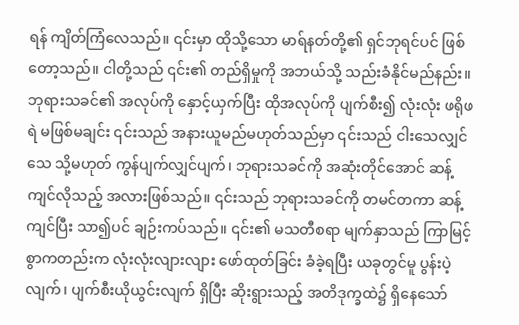ရန် ကျိတ်ကြံလေသည်။ ၎င်းမှာ ထိုသို့သော မာရ်နတ်တို့၏ ရှင်ဘုရင်ပင် ဖြစ်တော့သည်။ ငါတို့သည် ၎င်း၏ တည်ရှိမှုကို အဘယ်သို့ သည်းခံနိုင်မည်နည်း။ ဘုရားသခင်၏ အလုပ်ကို နှောင့်ယှက်ပြီး ထိုအလုပ်ကို ပျက်စီး၍ လုံးလုံး ဖရိုဖရဲ မဖြစ်မချင်း ၎င်းသည် အနားယူမည်မဟုတ်သည်မှာ ၎င်းသည် ငါးသေလျှင်သေ သို့မဟုတ် ကွန်ပျက်လျှင်ပျက်၊ ဘုရားသခင်ကို အဆုံးတိုင်အောင် ဆန့်ကျင်လိုသည့် အလားဖြစ်သည်။ ၎င်းသည် ဘုရားသခင်ကို တမင်တကာ ဆန့်ကျင်ပြီး သာ၍ပင် ချဉ်းကပ်သည်။ ၎င်း၏ မသတီစရာ မျက်နှာသည် ကြာမြင့်စွာကတည်းက လုံးလုံးလျားလျား ဖော်ထုတ်ခြင်း ခံခဲ့ရပြီး ယခုတွင်မူ ပွန်းပဲ့လျက်၊ ပျက်စီးယိုယွင်းလျက် ရှိပြီး ဆိုးရွားသည့် အတိဒုက္ခထဲ၌ ရှိနေသော်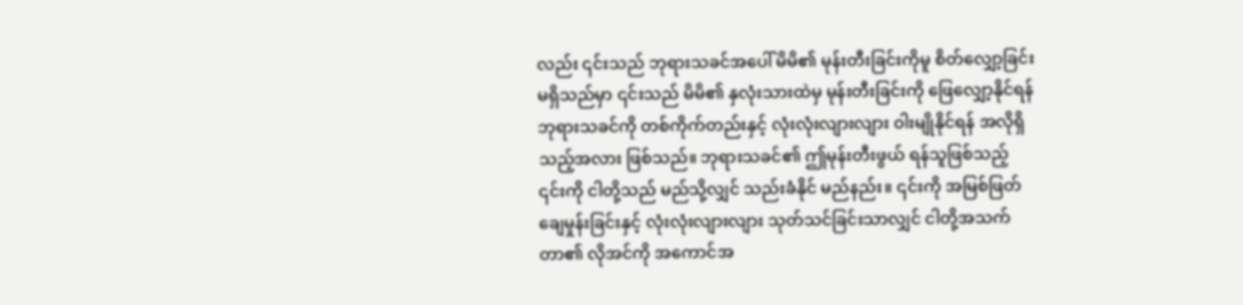လည်း ၎င်းသည် ဘုရားသခင်အပေါ် မိမိ၏ မုန်းတီးခြင်းကိုမူ စိတ်လျှော့ခြင်းမရှိသည်မှာ ၎င်းသည် မိမိ၏ နှလုံးသားထဲမှ မုန်းတီးခြင်းကို ဖြေလျှော့နိုင်ရန် ဘုရားသခင်ကို တစ်ကိုက်တည်းနှင့် လုံးလုံးလျားလျား ဝါးမျိုနိုင်ရန် အလိုရှိသည့်အလား ဖြစ်သည်။ ဘုရားသခင်၏ ဤမုန်းတီးဖွယ် ရန်သူဖြစ်သည့် ၎င်းကို ငါတို့သည် မည်သို့လျှင် သည်းခံနိုင် မည်နည်း။ ၎င်းကို အမြစ်ဖြတ် ချေမှုန်းခြင်းနှင့် လုံးလုံးလျားလျား သုတ်သင်ခြင်းသာလျှင် ငါတို့အသက်တာ၏ လိုအင်ကို အကောင်အ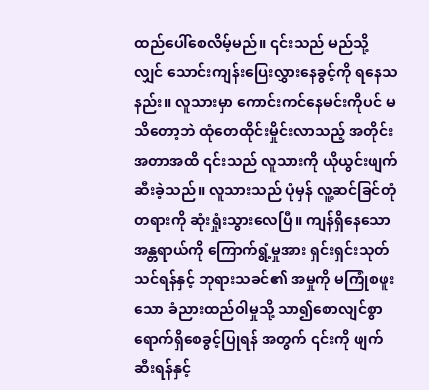ထည်ပေါ်စေလိမ့်မည်။ ၎င်းသည် မည်သို့လျှင် သောင်းကျန်းပြေးလွှားနေခွင့်ကို ရနေသနည်း။ လူသားမှာ ကောင်းကင်နေမင်းကိုပင် မသိတော့ဘဲ ထုံတေထိုင်းမှိုင်းလာသည့် အတိုင်းအတာအထိ ၎င်းသည် လူသားကို ယိုယွင်းဖျက်ဆီးခဲ့သည်။ လူသားသည် ပုံမှန် လူ့ဆင်ခြင်တုံတရားကို ဆုံးရှုံးသွားလေပြီ။ ကျန်ရှိနေသော အန္တရာယ်ကို ကြောက်ရွံ့မှုအား ရှင်းရှင်းသုတ်သင်ရန်နှင့် ဘုရားသခင်၏ အမှုကို မကြုံစဖူးသော ခံညားထည်ဝါမှုသို့ သာ၍စောလျင်စွာ ရောက်ရှိစေခွင့်ပြုရန် အတွက် ၎င်းကို ဖျက်ဆီးရန်နှင့်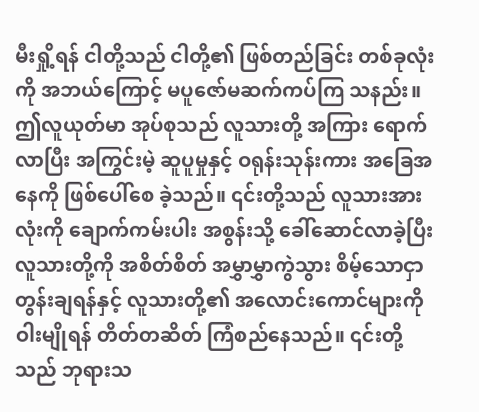မီးရှို့ရန် ငါတို့သည် ငါတို့၏ ဖြစ်တည်ခြင်း တစ်ခုလုံးကို အဘယ်ကြောင့် မပူဇော်မဆက်ကပ်ကြ သနည်း။ ဤလူယုတ်မာ အုပ်စုသည် လူသားတို့ အကြား ရောက်လာပြီး အကြွင်းမဲ့ ဆူပူမှုနှင့် ဝရုန်းသုန်းကား အခြေအနေကို ဖြစ်ပေါ်စေ ခဲ့သည်။ ၎င်းတို့သည် လူသားအားလုံးကို ချောက်ကမ်းပါး အစွန်းသို့ ခေါ်ဆောင်လာခဲ့ပြီး လူသားတို့ကို အစိတ်စိတ် အမွှာမွှာကွဲသွား စိမ့်သောငှာ တွန်းချရန်နှင့် လူသားတို့၏ အလောင်းကောင်များကို ဝါးမျိုရန် တိတ်တဆိတ် ကြံစည်နေသည်။ ၎င်းတို့သည် ဘုရားသ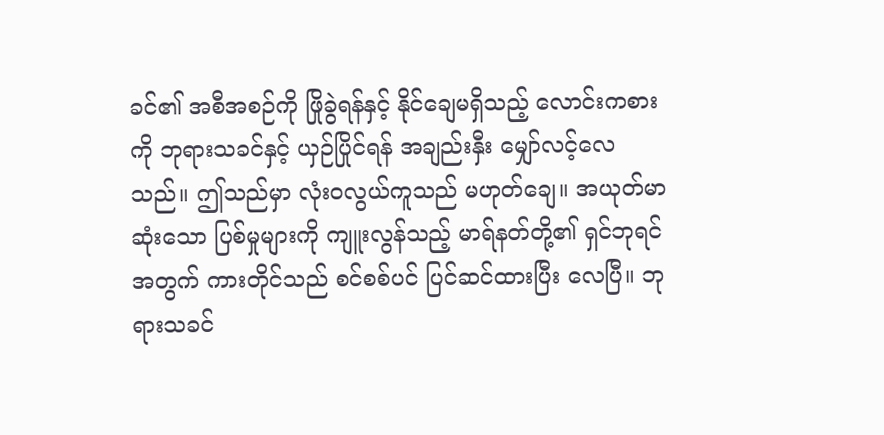ခင်၏ အစီအစဉ်ကို ဖြိုခွဲရန်နှင့် နိုင်ချေမရှိသည့် လောင်းကစားကို ဘုရားသခင်နှင့် ယှဉ်ပြိုင်ရန် အချည်းနှီး မျှော်လင့်လေသည်။ ဤသည်မှာ လုံးဝလွယ်ကူသည် မဟုတ်ချေ။ အယုတ်မာဆုံးသော ပြစ်မှုများကို ကျူးလွန်သည့် မာရ်နတ်တို့၏ ရှင်ဘုရင်အတွက် ကားတိုင်သည် စင်စစ်ပင် ပြင်ဆင်ထားပြီး လေပြီ။ ဘုရားသခင်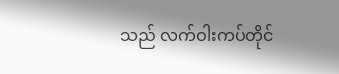သည် လက်ဝါးကပ်တိုင်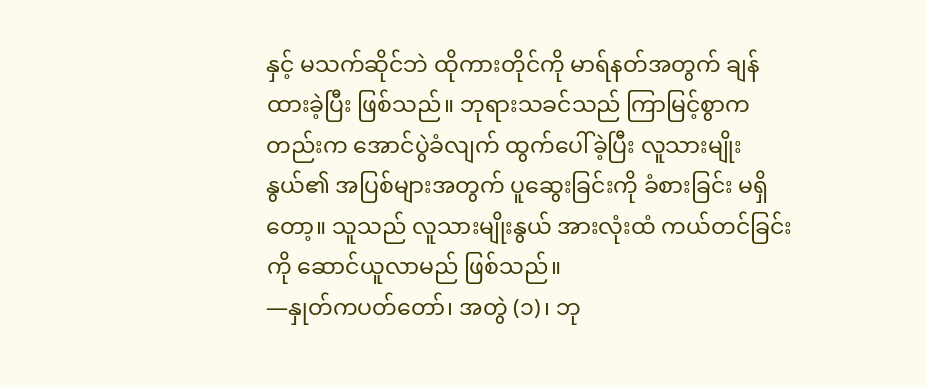နှင့် မသက်ဆိုင်ဘဲ ထိုကားတိုင်ကို မာရ်နတ်အတွက် ချန်ထားခဲ့ပြီး ဖြစ်သည်။ ဘုရားသခင်သည် ကြာမြင့်စွာကတည်းက အောင်ပွဲခံလျက် ထွက်ပေါ်ခဲ့ပြီး လူသားမျိုးနွယ်၏ အပြစ်များအတွက် ပူဆွေးခြင်းကို ခံစားခြင်း မရှိတော့။ သူသည် လူသားမျိုးနွယ် အားလုံးထံ ကယ်တင်ခြင်းကို ဆောင်ယူလာမည် ဖြစ်သည်။
—နှုတ်ကပတ်တော်၊ အတွဲ (၁)၊ ဘု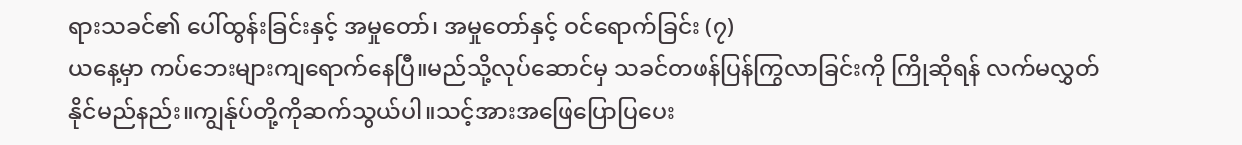ရားသခင်၏ ပေါ်ထွန်းခြင်းနှင့် အမှုတော်၊ အမှုတော်နှင့် ဝင်ရောက်ခြင်း (၇)
ယနေ့မှာ ကပ်ဘေးများကျရောက်နေပြီ။မည်သို့လုပ်ဆောင်မှ သခင်တဖန်ပြန်ကြွလာခြင်းကို ကြိုဆိုရန် လက်မလွှတ်နိုင်မည်နည်း။ကျွန်ုပ်တို့ကိုဆက်သွယ်ပါ။သင့်အားအဖြေပြောပြပေး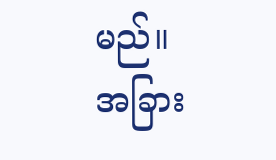မည်။
အခြား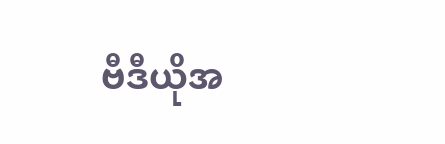ဗီဒီယိုအ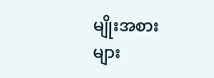မျိုးအစားများ